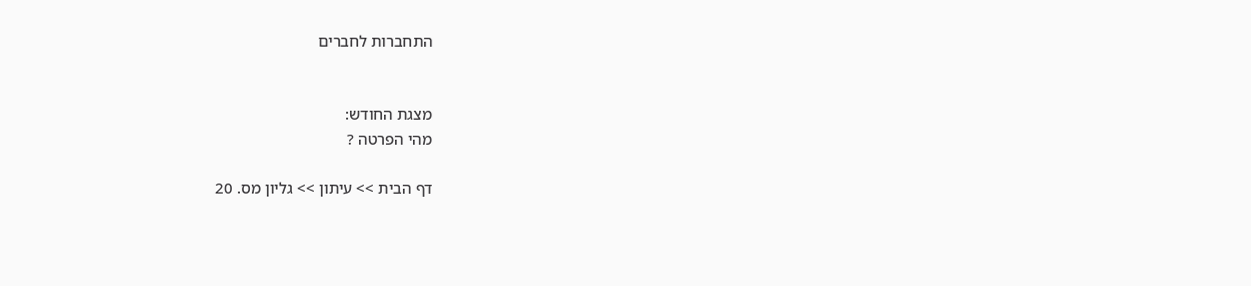התחברות לחברים


מצגת החודש:
מהי הפרטה ?

דף הבית >> עיתון >> גליון מס. 20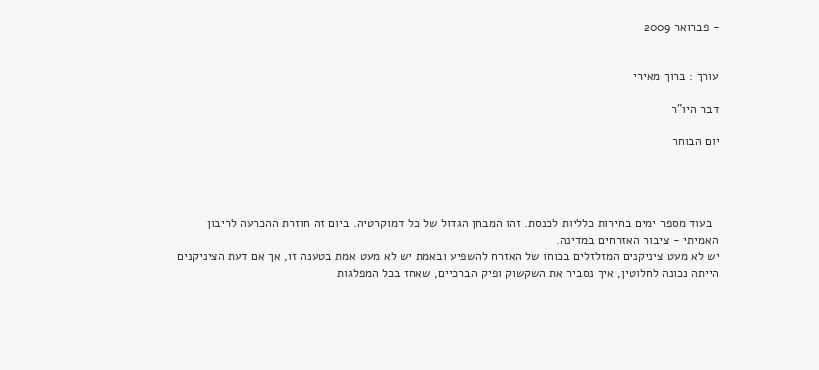- פברואר 2009


עורך : ברוך מאירי

דבר היו"ר

יום הבוחר




  בעוד מספר ימים בחירות כלליות לכנסת. זהו המבחן הגדול של כל דמוקרטיה. ביום זה חוזרת ההכרעה לריבון האמיתי - ציבור האזרחים במדינה.
יש לא מעט ציניקנים המזלזלים בכוחו של האזרח להשפיע ובאמת יש לא מעט אמת בטענה זו, אך אם דעת הציניקנים הייתה נכונה לחלוטין, איך נסביר את השקשוק ופיק הברכיים, שאחז בכל המפלגות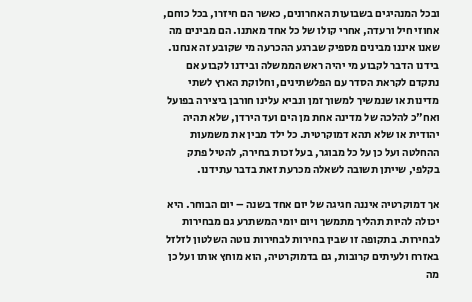ובכל המנהיגים בשבועות האחרונים, כאשר הם חיזרו, בכל כוחם, אחוזי חיל ורעדה, אחרי קולו של כל אחד מאתנו. הם מבינים מה שאנו איננו מבינים מספיק שברגע ההכרעה מי שקובע זה אנחנו. בידנו הדבר לקבוע מי יהיה ראש הממשלה ובידנו לקבוע אם נתקדם לקראת הסדר עם הפלשתינים, וחלוקת הארץ לשתי מדינות או שנמשיך למשוך זמן ונביא עלינו חורבן ביצירה בפועל ואח"כ להלכה של מדינה אחת מן הים ועד הירדן, שלא תהיה יהודית או שלא תהא דמוקרטית. כל ילד מבין את משמעות ההחלטה ועל כן על כל מבוגר, בעל זכות בחירה, להטיל פתק בקלפי, שייתן תשובה לשאלה מכרעת זאת בדבר עתידנו.

אך דמוקרטיה איננה חגיגה של יום אחד בשנה – יום הבוחר. היא יכולה להיות תהליך מתמשך ויום יומי המשתרע גם מבחירות לבחירות. בתקופה זו שבין בחירות לבחירות נוטה השלטון לזלזל באזרח ולעיתים קרובות, גם בדמוקרטיה, הוא מוחץ אותו ועל כן מה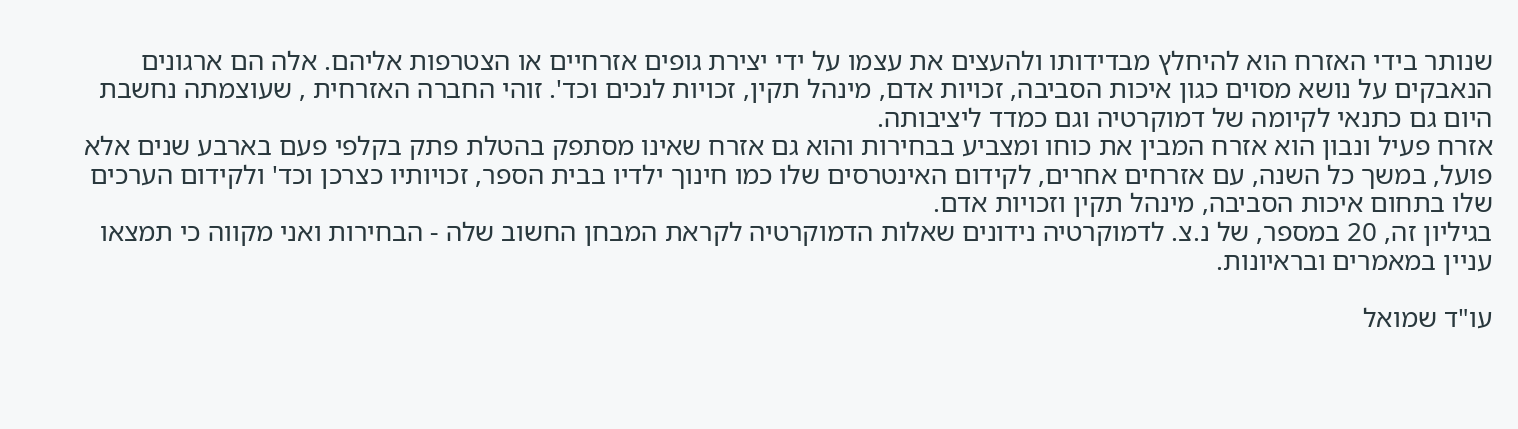שנותר בידי האזרח הוא להיחלץ מבדידותו ולהעצים את עצמו על ידי יצירת גופים אזרחיים או הצטרפות אליהם. אלה הם ארגונים הנאבקים על נושא מסוים כגון איכות הסביבה, זכויות אדם, מינהל תקין, זכויות לנכים וכד'. זוהי החברה האזרחית , שעוצמתה נחשבת היום גם כתנאי לקיומה של דמוקרטיה וגם כמדד ליציבותה.
אזרח פעיל ונבון הוא אזרח המבין את כוחו ומצביע בבחירות והוא גם אזרח שאינו מסתפק בהטלת פתק בקלפי פעם בארבע שנים אלא פועל, במשך כל השנה, עם אזרחים אחרים, לקידום האינטרסים שלו כמו חינוך ילדיו בבית הספר, זכויותיו כצרכן וכד' ולקידום הערכים שלו בתחום איכות הסביבה, מינהל תקין וזכויות אדם.
בגיליון זה, 20 במספר, של נ.צ. לדמוקרטיה נידונים שאלות הדמוקרטיה לקראת המבחן החשוב שלה - הבחירות ואני מקווה כי תמצאו עניין במאמרים ובראיונות.

עו"ד שמואל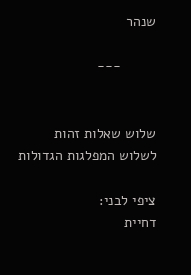שנהר

         ---


שלוש שאלות זהות
לשלוש המפלגות הגדולות

ציפי לבני:
דחיית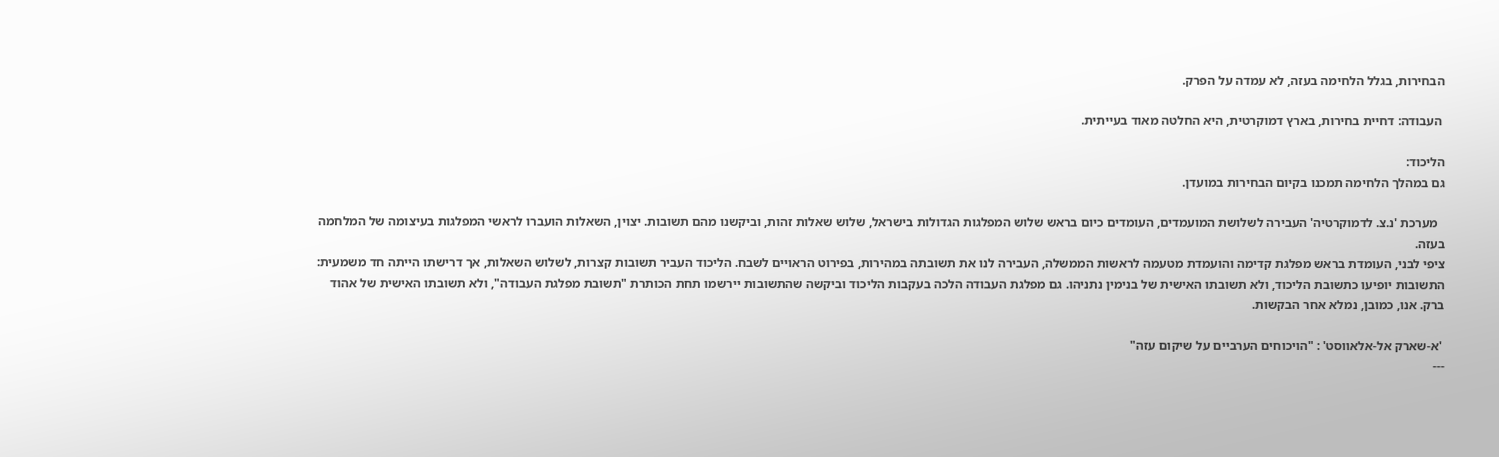הבחירות, בגלל הלחימה בעזה, לא עמדה על הפרק.

 העבודה: דחיית בחירות, בארץ דמוקרטית, היא החלטה מאוד בעייתית.

הליכוד:
גם במהלך הלחימה תמכנו בקיום הבחירות במועדן.

  מערכת 'נ.צ. לדמוקרטיה' העבירה לשלושת המועמדים, העומדים כיום בראש שלוש המפלגות הגדולות בישראל, שלוש שאלות זהות, וביקשנו מהם תשובות. יצוין, השאלות הועברו לראשי המפלגות בעיצומה של המלחמה בעזה.
ציפי לבני, העומדת בראש מפלגת קדימה והועמדת מטעמה לראשות הממשלה, העבירה לנו את תשובתה במהירות, בפירוט הראויים לשבח. הליכוד העביר תשובות קצרות, לשלוש השאלות, אך דרישתו הייתה חד משמעית: התשובות יופיעו כתשובת הליכוד, ולא תשובתו האישית של בנימין נתניהו. גם מפלגת העבודה הלכה בעקבות הליכוד וביקשה שהתשובות יירשמו תחת הכותרת "תשובת מפלגת העבודה", ולא תשובתו האישית של אהוד ברק. אנו, כמובן, נמלא אחר הבקשות.

 'א-שארק אל-אלאווסט' : "הויכוחים הערביים על שיקום עזה"
---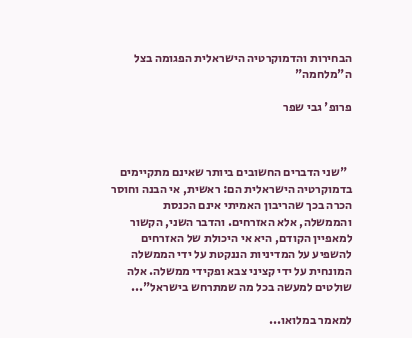הבחירות והדמוקרטיה הישראלית הפגומה בצל ה"מלחמה"

פרופ' גבי שפר



  "שני הדברים החשובים ביותר שאינם מתקיימים בדמוקרטיה הישראלית הם: ראשית, אי הבנה וחוסר הכרה בכך שהריבון האמיתי אינם הכנסת והממשלה, אלא האזרחים. והדבר השני, הקשור למאפיין הקודם, היא אי היכולת של האזרחים להשפיע על המדיניות הננקטת על ידי הממשלה המונחית על ידי קציני צבא ופקידי ממשלה. אלה שולטים למעשה בכל מה שמתרחש בישראל"...

למאמר במלואו...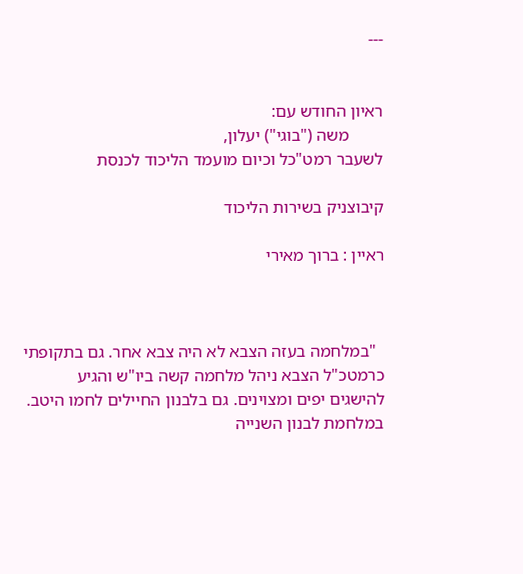---


ראיון החודש עם:
        משה ("בוגי") יעלון,
לשעבר רמט"כל וכיום מועמד הליכוד לכנסת

קיבוצניק בשירות הליכוד

ראיין : ברוך מאירי



  "במלחמה בעזה הצבא לא היה צבא אחר. גם בתקופתי כרמטכ"ל הצבא ניהל מלחמה קשה ביו"ש והגיע להישגים יפים ומצוינים. גם בלבנון החיילים לחמו היטב. במלחמת לבנון השנייה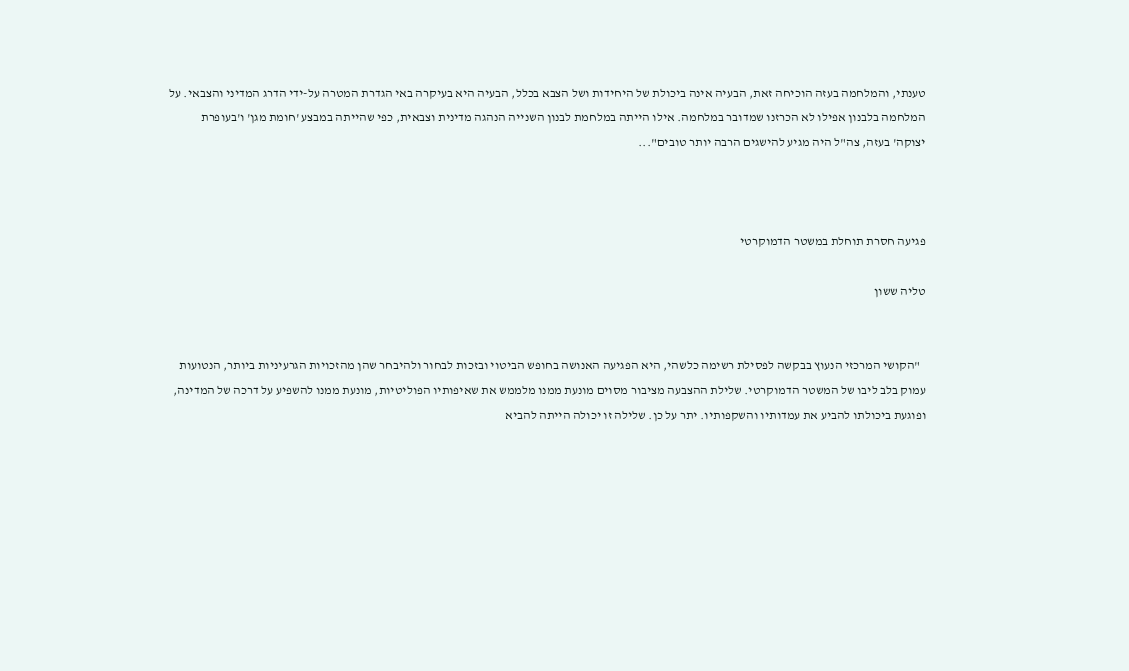טענתי, והמלחמה בעזה הוכיחה זאת, הבעיה אינה ביכולת של היחידות ושל הצבא בכלל, הבעיה היא בעיקרה באי הגדרת המטרה על-ידי הדרג המדיני והצבאי. על המלחמה בלבנון אפילו לא הכרזנו שמדובר במלחמה. אילו הייתה במלחמת לבנון השנייה הנהגה מדינית וצבאית, כפי שהייתה במבצע 'חומת מגן' ו'בעופרת יצוקה' בעזה, צה"ל היה מגיע להישגים הרבה יותר טובים"...



פגיעה חסרת תוחלת במשטר הדמוקרטי

טליה ששון


  "הקושי המרכזי הנעוץ בבקשה לפסילת רשימה כלשהי, היא הפגיעה האנושה בחופש הביטוי ובזכות לבחור ולהיבחר שהן מהזכויות הגרעיניות ביותר, הנטועות עמוק בלב ליבו של המשטר הדמוקרטי. שלילת ההצבעה מציבור מסוים מונעת ממנו מלממש את שאיפותיו הפוליטיות, מונעת ממנו להשפיע על דרכה של המדינה, ופוגעת ביכולתו להביע את עמדותיו והשקפותיו. יתר על כן. שלילה זו יכולה הייתה להביא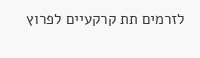לזרמים תת קרקעיים לפרוץ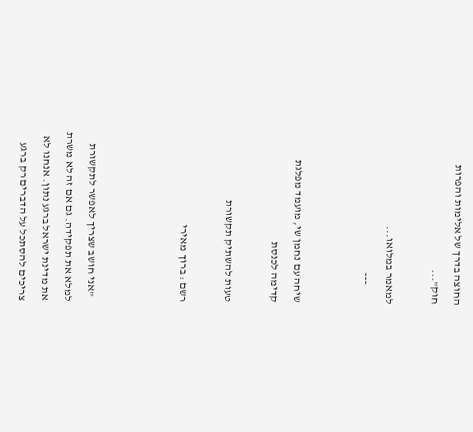החוצה בדרך של אלימות והפרות חוק"...

למאמר במלואו...
         ---


שיחה עם נחמן שי, מועמד מפלגת קדימה לכנסת

טעות להשתיק תקשורת

רשם : ברוך מאירי



  "אני חושב שצריך לאפשר לתקשורת למלא את תפקידה. גם אם זה לא משרת את מדינת ישראל ברגע נתון. אנחנו לא צריכים להסתכל על הדברים רק ברגע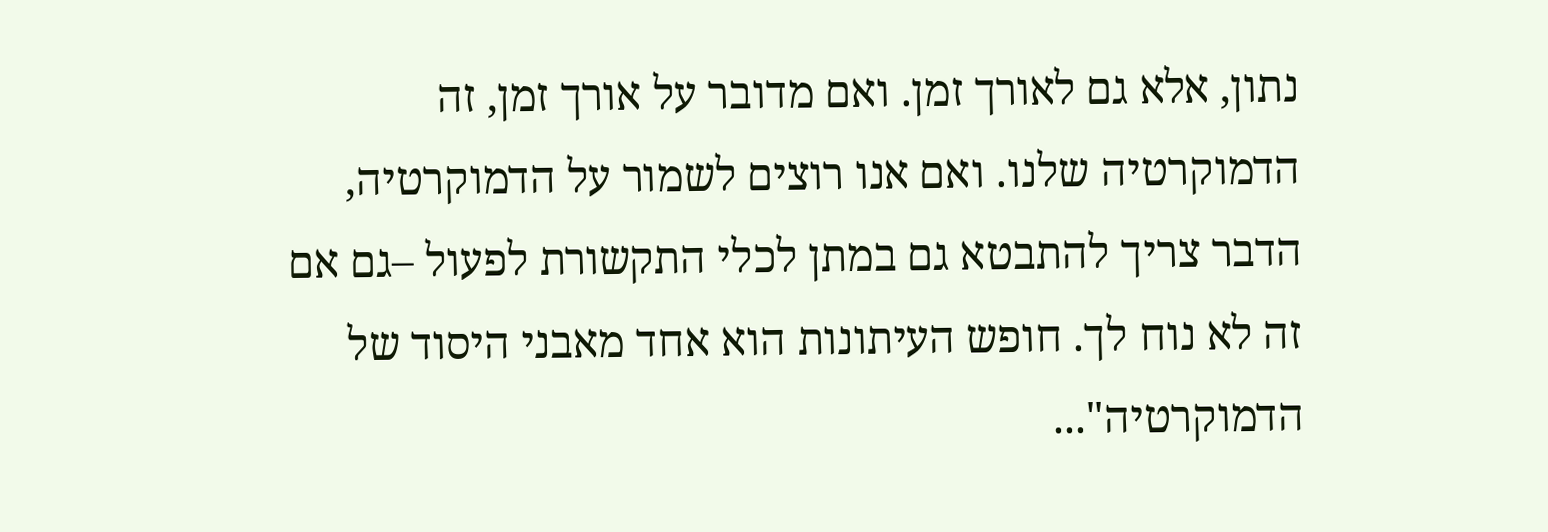נתון, אלא גם לאורך זמן. ואם מדובר על אורך זמן, זה הדמוקרטיה שלנו. ואם אנו רוצים לשמור על הדמוקרטיה, הדבר צריך להתבטא גם במתן לכלי התקשורת לפעול –גם אם זה לא נוח לך. חופש העיתונות הוא אחד מאבני היסוד של הדמוקרטיה"...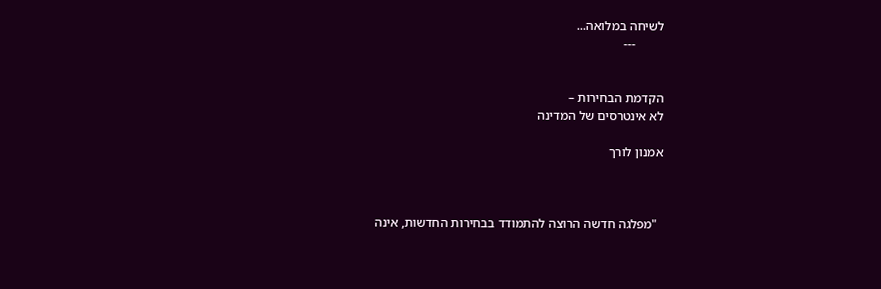לשיחה במלואה...
         ---


הקדמת הבחירות –
לא אינטרסים של המדינה

אמנון לורך



  "מפלגה חדשה הרוצה להתמודד בבחירות החדשות, אינה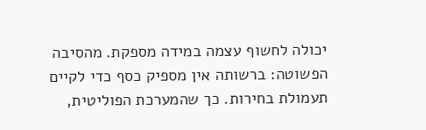יכולה לחשוף עצמה במידה מספקת. מהסיבה הפשוטה: ברשותה אין מספיק כסף כדי לקיים תעמולת בחירות. כך שהמערכת הפוליטית,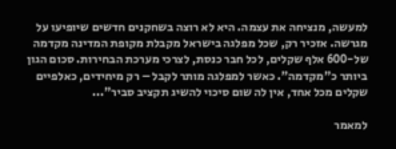למעשה, מנציחה את עצמה. היא לא רוצה בשחקנים חדשים שיופיעו על מגרשה. אזכיר רק, שכל מפלגה בישראל מקבלת מקופת המדינה מקדמה של-600 אלף שקלים, לכל חבר כנסת, לצרכי מערכת הבחירות. סכום הגון ביותר כ"מקדמה". כאשר למפלגה מותר לקבל – רק מיחידים, כאלפיים שקלים מכל אחד, אין לה שום סיכוי להשיג תקציב סביר"...

למאמר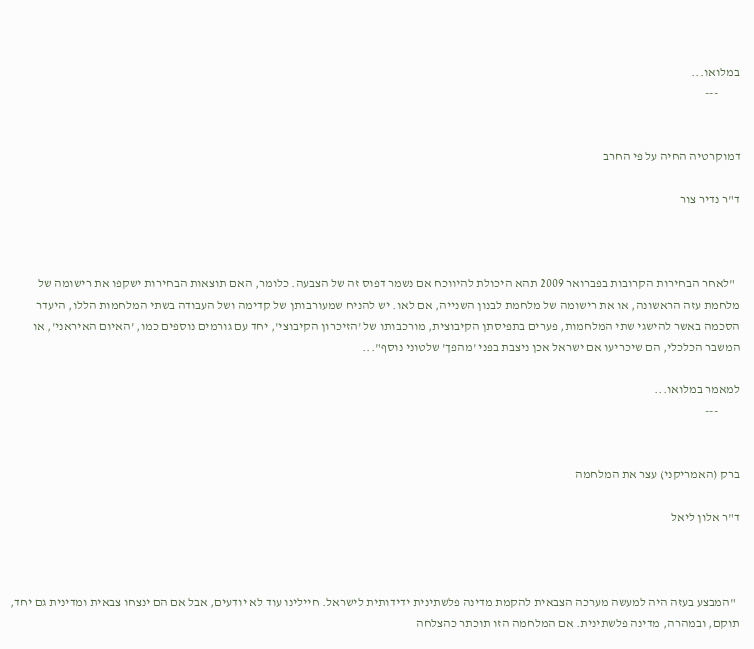במלואו...
         ---


דמוקרטיה החיה על פי החרב

ד"ר נדיר צור



  "לאחר הבחירות הקרובות בפברואר 2009 תהא היכולת להיווכח אם נשמר דפוס זה של הצבעה. כלומר, האם תוצאות הבחירות ישקפו את רישומה של מלחמת עזה הראשונה, או את רישומה של מלחמת לבנון השנייה, אם לאו. יש להניח שמעורבותן של קדימה ושל העבודה בשתי המלחמות הללו, היעדר הסכמה באשר להישגי שתי המלחמות, פערים בתפיסתן הקיבוצית, מורכבותו של 'הזיכרון הקיבוצי', יחד עם גורמים נוספים כמו, 'האיום האיראני', או המשבר הכלכלי, הם שיכריעו אם ישראל אכן ניצבת בפני 'מהפך' שלטוני נוסף"...

למאמר במלואו...
         ---


ברק (האמריקני) עצר את המלחמה

ד"ר אלון ליאל



  "המבצע בעזה היה למעשה מערכה הצבאית להקמת מדינה פלשתינית ידידותית לישראל. חיילינו עוד לא יודעים, אבל אם הם ינצחו צבאית ומדינית גם יחד, תוקם, ובמהרה, מדינה פלשתינית. אם המלחמה הזו תוכתר כהצלחה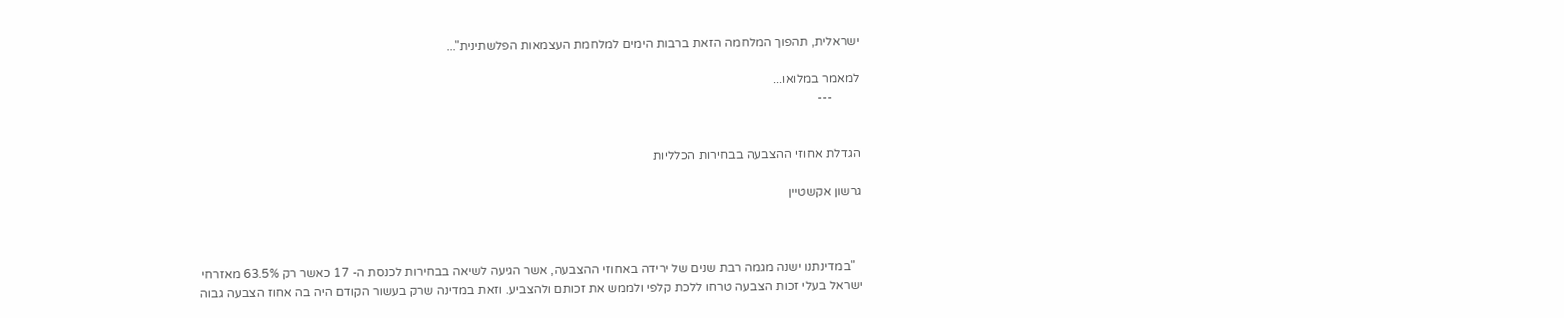ישראלית, תהפוך המלחמה הזאת ברבות הימים למלחמת העצמאות הפלשתינית"...

למאמר במלואו...
         ---


הגדלת אחוזי ההצבעה בבחירות הכלליות

גרשון אקשטיין



  "במדינתנו ישנה מגמה רבת שנים של ירידה באחוזי ההצבעה, אשר הגיעה לשיאה בבחירות לכנסת ה- 17 כאשר רק 63.5% מאזרחי ישראל בעלי זכות הצבעה טרחו ללכת קלפי ולממש את זכותם ולהצביע. וזאת במדינה שרק בעשור הקודם היה בה אחוז הצבעה גבוה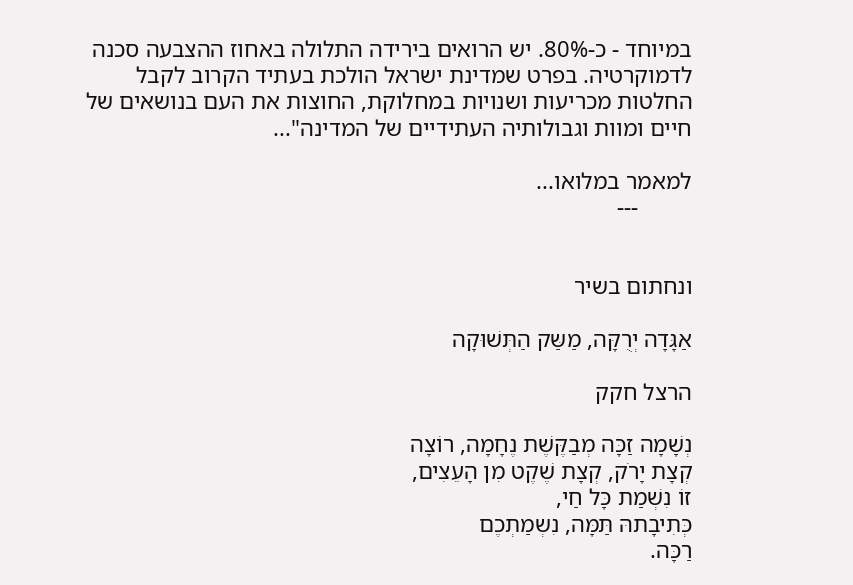במיוחד - כ-80%. יש הרואים בירידה התלולה באחוז ההצבעה סכנה לדמוקרטיה. בפרט שמדינת ישראל הולכת בעתיד הקרוב לקבל החלטות מכריעות ושנויות במחלוקת, החוצות את העם בנושאים של חיים ומוות וגבולותיה העתידיים של המדינה"...

למאמר במלואו...
         ---


ונחתום בשיר

אַגָּדָה יְרֻקָּה, מַשַּק הַתְּשׁוּקָה

הרצל חקק

נְשָׁמָה זַכָּה מְבַקֶּשֶׁת נֶחָמָה, רוֹצָה
קְצָת יָרֹק, קְצָת שֶׁקֶט מִן הָעֵצִים,
זוֹ נִשְׁמַת כָּל חַי,
כְּתִיבָתהּ תַּמָּה, נִשְמַתְכֶם
רַכָּה.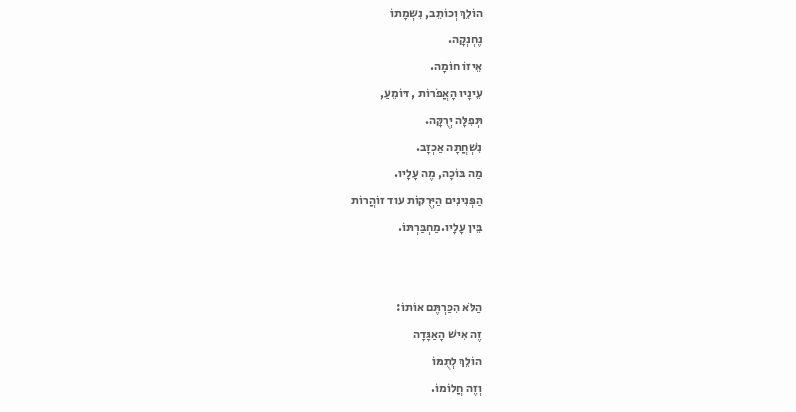הוֹלֵךְ וְכוֹתֵב, נִשְמָתוֹ
נֶחְנְקָה.
אֵיזוֹ חוֹמָה.
עֵינָיו הָאֲפֹרוֹת , דּוֹמֵעַ,
תְּפִלָּה יְרֻקָּה.
נִשְׁחֲתָה אַכְזָב.
מַה בּוֹכָה, מֶה עָלָיו.
הַפְּנִינִים הַיְּרֻקּוֹת עוד זוֹהֲרוֹת
בֵּין עָלָיו.מַחְבַּרְתּוֹ.


הַלֹּא הִכַּרְתֶּם אוֹתוֹ:
זֶה אִישׁ הָאַגָּדָה
הוֹלֵךְ לְתֻמּוֹ
וְזֶה חֲלוֹמוֹ.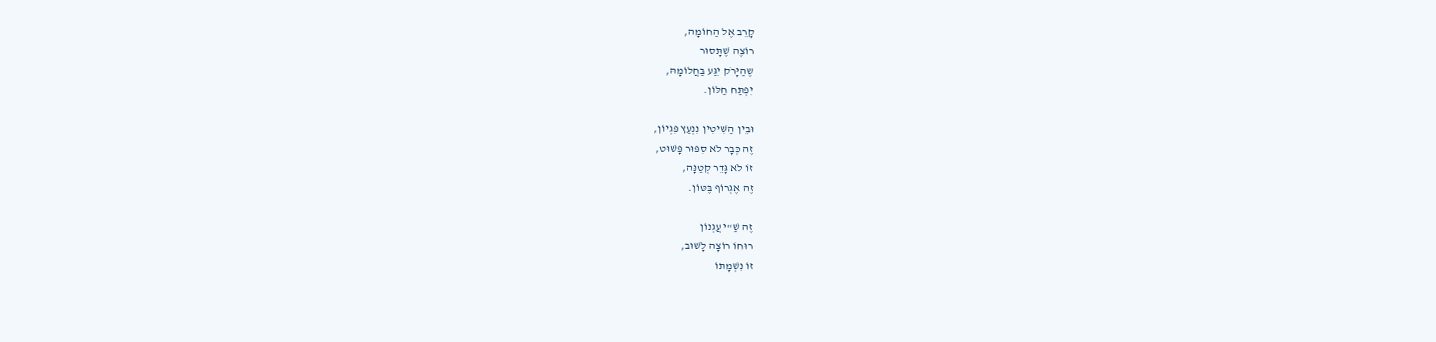קָרֵב אֶל הַחוֹמָה,
רוֹצֶה שֶׁתָּסוּר
שֶהַיָּרֹק יִגַּע בַּחֲלוֹמָהּ,
יִפְתַּח חַלּוֹן.

וּבֵין הַשִּׁיטִין נִנְעַץ פִּגְיוֹן,
זֶה כְּבָר לֹא סִפּוּר פָּשׁוּט,
זוֹ לֹא גָּדֵר קְטַנָּה,
זֶה אֶגְרוֹף בֶּטּוֹן.

זֶה שַׁ"י עֲגְנוֹן
רוּחוֹ רוֹצָה לָשׁוּב,
זוֹ נִשְׁמָתוֹ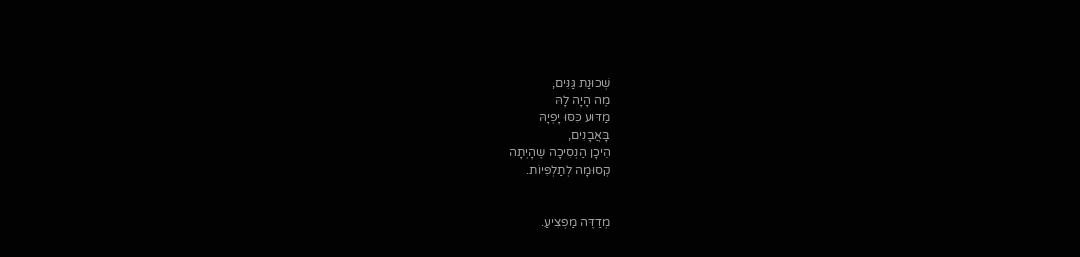שְׁכוּנַת גַּנִּים,
מֶה הָיָה לָהּ
מַדּוּע כִּסּוּ יָפְיָהּ
בָּאֲבָנִים,
הֵיכָן הַנְסִיכָה שֶהָיְתָה
קְסוּמָה לְתַלְפִּיוֹת.


מְדַדֶּה מַפְצִיעַ.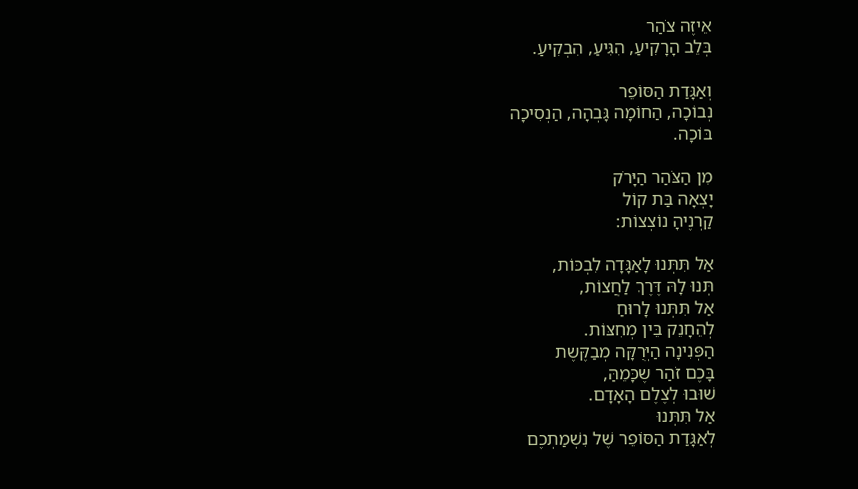אֵיזֶה צֹהַר
בְּלֵב הָרָקִיעַ, הִגִּיעַ, הִבְקִיעַ.

וְאַגָּדַת הַסּוֹפֵר
נְבוֹכָה, הַחוֹמָה גָּבְהָה, הַנְסִיכָה
בּוֹכָה.

מִן הַצֹּהַר הַיָּרֹק
יָצְאָה בַּת קוֹל
קַרְנֶיהָ נוֹצְצוֹת:

אַל תִּתְּנוּ לָאַגָּדָה לִבְכּוֹת,
תְּנוּ לָהּ דֶּרֶךְ לַחֲצוֹת,
אַל תִּתְּנוּ לָרוּחַ
לְהֵחָנֵק בֵּין מְחִצּוֹת.
הַפְּנִינָה הַיְּרֻקָּה מְבַקֶּשֶת
בָּכֶם זֹהַר שֶכָּמֵהַּ,
שׁוּבוּ לְצֶלֶם הָאָדָם.
אַל תִּתְּנוּ
לְאַגָּדַת הַסּוֹפֵר שֶׁל נִשְׁמַתְכֶם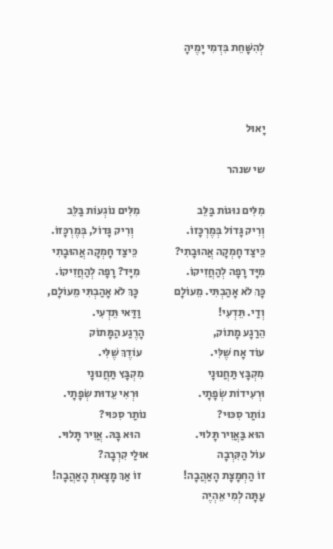לְהִשָּׁחֵת בִּדְמִי יָמֶיהָ



יָאוּל

שי שנהר

מִלִּים נוּגוֹת בַּלֵּב                          מִלִּים נוֹגְעוֹת בַּלֵּב
וְרִיק גָּדוֹל בְּמֶרְכָּזוֹ.                        וְרִיק גָּדוֹל, בְּמֶרְכָּזוֹ.
כֵּיצַד חָמְקָה אֲהוּבָתִי?                 כֵּיצַד חָמְקָה אֲהוּבָתִי
מִיָּד רָפָה לְהַחֲזִיקוֹ.                     מִיָּד? רָפָה לְהַחֲזִיקוֹ.
כָּךְ לֹא אָהַבְתִּי. מֵעוֹלָם                כָּךְ לֹא אָהַבְתִּי מֵעוֹלָם,
וְדַי. תֵּדְעִי!                                   וַדַּאי תֵּדְעִי.
הֵרַגָע מָתוֹק,                               הָרֶגַע הַמָּתוֹק
עוֹד אָח שֶׁלִּי.                               עוֹדֶךְ שֶׁלִּי.
מִקְבָּץ תַּחֲנוּנָי                             מִקְבָּץ תַּחֲנוּנָי
וּרְעִידוֹת שְׂפָתָי.                           וּרְאִי עֵדוּת שְׂפָתָי.
נוֹתַר סִכּוּי?                                נוֹתַר סִכּוּי?
הוּא בַּאֲוִיר תָּלוּי.                         הוּא בָּהּ. אֲוִיר תָּלוּי.
עוֹל הַקִּרְבָה                               אוּלַי קִרְבָה?
זוֹ הַחְמָצָת הָאַהֲבָה!                   זוֹ אַךְ מָצָאתְ הָאַהֲבָה!
עַתָּה לְמִי אֵהְיֶה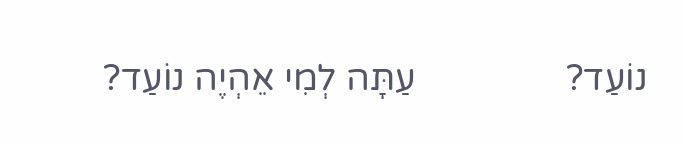נוֹעַד?                עַתָּה לְמִי אֵהְיֶה נוֹעַד?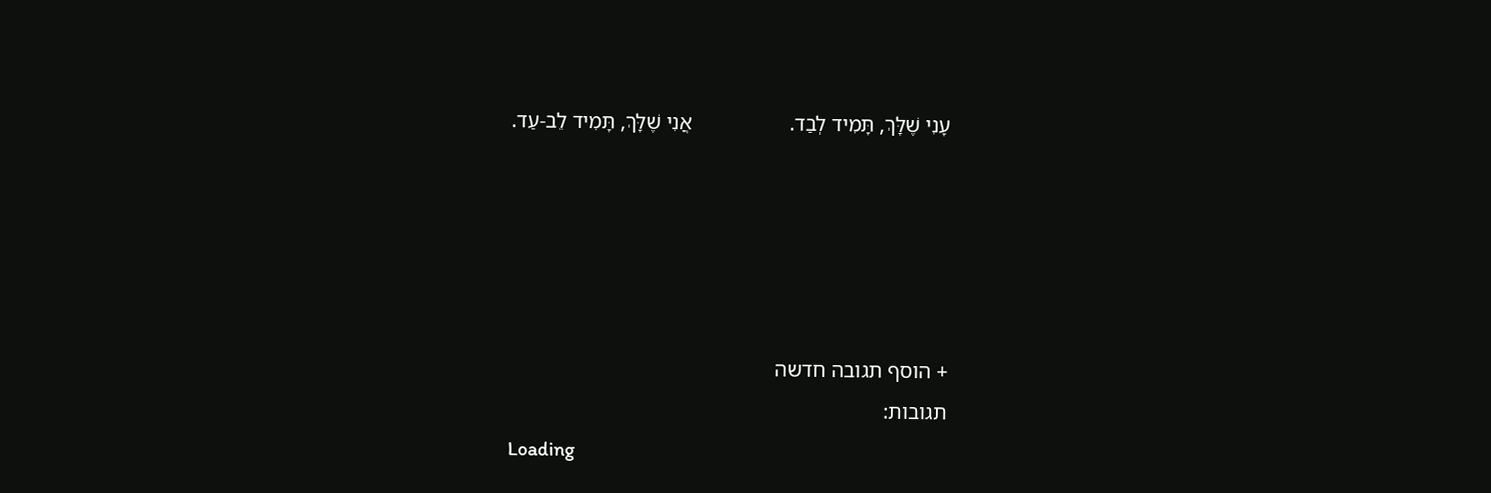עָנִי שֶׁלָּךְ, תָּמִיד לְבַד.                  אֲנִי שֶׁלָּךְ, תָּמִיד לֵב-עַד.





+ הוסף תגובה חדשה
תגובות:
Loading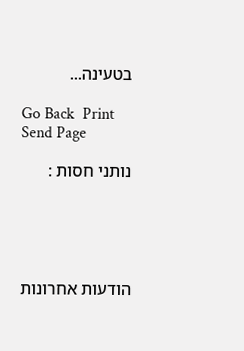בטעינה...

Go Back  Print  Send Page

נותני חסות :





הודעות אחרונות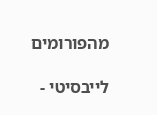מהפורומים

לייבסיטי -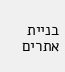בניית אתרים